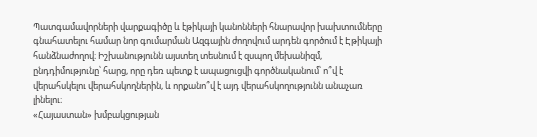Պատգամավորների վարքագիծը և էթիկայի կանոնների հնարավոր խախտումները գնահատելու համար նոր գումարման Ազգային ժողովում արդեն գործում է Էթիկայի հանձնաժողով։ Իշխանությունն այստեղ տեսնում է զսպող մեխանիզմ, ընդդիմությունը՝ հարց, որը դեռ պետք է ապացուցվի գործնականում՝ ո՞վ է վերահսկելու վերահսկողներին, և որքանո՞վ է այդ վերահսկողությունն անաչառ լինելու։
«Հայաստան» խմբակցության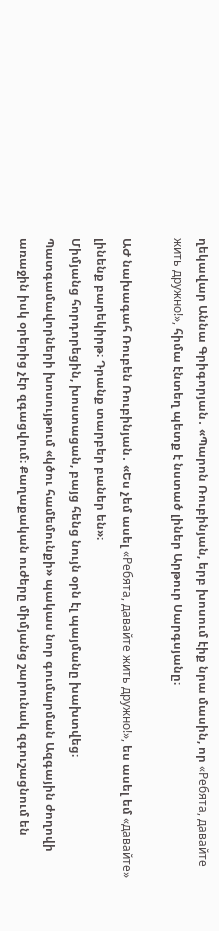ղեկավար Աննա Գրիգորյան․ «Պարոն Ռուբինյան, երբ խոսում էիք նրա մասին, որ «Ребята, давайте жить дружно!», հիմա էնտեղ պետք է նստած լիներ Արթուր Սարգսյանը։

ԱԺ նախագահ Ռուբեն Ռուբինյան․ «Ես չեմ ասել «Ребята, давайте жить дружно!», ես ասել եմ «давайте» լինենք բարեկիրթ։ Դրանք տարբեր բաներ են»։
Միմյանց հորդորեցին, խոստացան, բայց հենց նույն օրն էլ պայմանը խախտվեց։
Պատգամավորների խոսույթում «կծու համեմունքի» պակաս նոր գումարման Ազգային ժողովի առաջին իսկ օրերից չէր զգացվում։ Քաղաքական ուժերը միմյանց շարունակ զգուշացնում են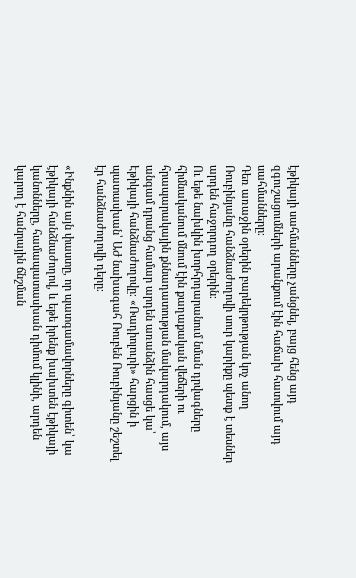էթիկայի սահմանները չանցնել, բայց հենց այդ զգուշացումների արանքում էին հաճախ հատվում այդ սահմանները։
Դեռ առաջին օրերին բարեկրթության կոչ անող Ռուբինյանը հանձնաժողովի սուր կարիքը պետք է տեսներ արդեն հաջորդող օրերին։
Ու եթե նախկին խորհրդարանում նման դրվագները հիմնականում մնում էին քաղաքական վեճերի ու հրապարակային քննադատության մակարդակում, այս անգամ դրանց համար արդեն առանձին հասցե կա՝ Էթիկայի հանձնաժողովը։ «Ռադիոլուրի» հարցին ի պատասխան՝ ԱԺ նախագահ Ռուբեն Ռուբինյանը շեշտել էր հանձնաժողովի դերը։

«Ինքնին այն փաստը, որ պատգամավորները գիտեն՝ կա էթիկայի հանձնաժողով, և եթե իրենք խախտեն էթիկայի կանոնները, համապատասխան դիմում կլինի, արդեն կարող է հանրային ճնշման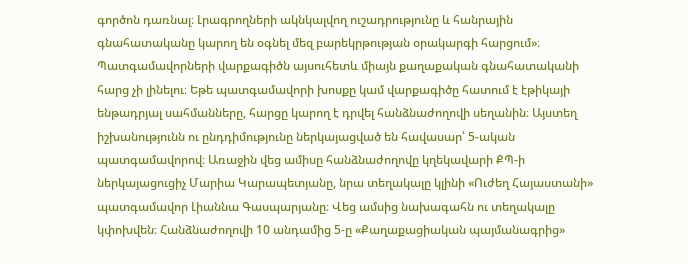գործոն դառնալ։ Լրագրողների ակնկալվող ուշադրությունը և հանրային գնահատականը կարող են օգնել մեզ բարեկրթության օրակարգի հարցում»։
Պատգամավորների վարքագիծն այսուհետև միայն քաղաքական գնահատականի հարց չի լինելու։ Եթե պատգամավորի խոսքը կամ վարքագիծը հատում է էթիկայի ենթադրյալ սահմանները, հարցը կարող է դրվել հանձնաժողովի սեղանին։ Այստեղ իշխանությունն ու ընդդիմությունը ներկայացված են հավասար՝ 5-ական պատգամավորով։ Առաջին վեց ամիսը հանձնաժողովը կղեկավարի ՔՊ-ի ներկայացուցիչ Մարիա Կարապետյանը, նրա տեղակալը կլինի «Ուժեղ Հայաստանի» պատգամավոր Լիաննա Գասպարյանը։ Վեց ամսից նախագահն ու տեղակալը կփոխվեն։ Հանձնաժողովի 10 անդամից 5-ը «Քաղաքացիական պայմանագրից»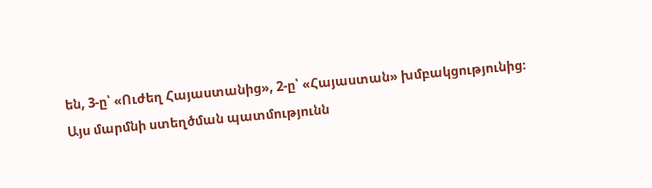են, 3-ը՝ «Ուժեղ Հայաստանից», 2-ը՝ «Հայաստան» խմբակցությունից։
Այս մարմնի ստեղծման պատմությունն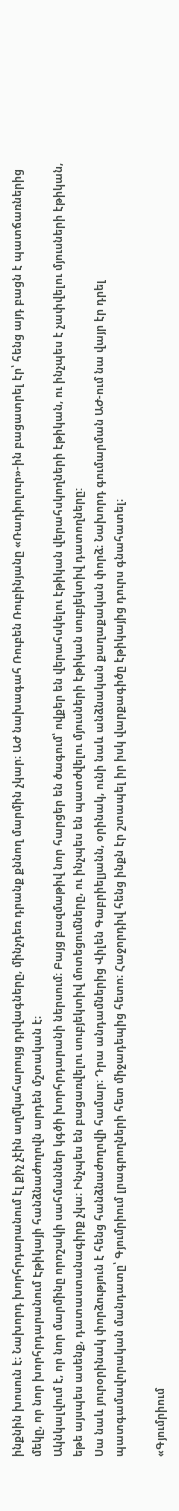ինքնին խոսուն է։ Նախորդ խորհրդարանում էլ քիչ չէին աղմկահարույց դրվագները, մինչդեռ դրանք քննող մարմին չկար։ ԱԺ նախագահ Ռուբեն Ռուբինյանը «Ռադիոլուր»-ին բացատրել էր՝ հենց այդ բացն է պատճառներից մեկը, որ նոր խորհրդարանում Էթիկայի հանձնաժողովն արդեն մշտական է։
Ակնկալվում է, որ նոր մարմինը որոշակի սահմաններ կգծի խորհրդարանի ներսում։ Բայց բազմաթիվ նոր հարցեր են ծագում՝ ովքեր են վերահսկելու էթիկան վերահսկողների էթիկան, ու ինչպես է չափվելու մյուսների էթիկան, եթե այսպես ասենք, դատաստանագիրք չկա։ Ինչպես են բացառվելու սուբյեկտիվ մոտեցումները, ու ինչպես են պատժվելու մյուսների էթիկան սուբյեկտիվ դատողները:
Սա նաև յուրօրինակ փորձություն է հենց հանձնաժողովի համար։ Դրա անդամներից Վիլեն Գաբրիելյանն, օրինակ, ունի նաև անձնական քաղաքական փորձ։ Նախորդ գումարման ԱԺ-ում նա վայր էր դրել պատգամավորական մանդատը՝ Գյումրիում լրագրողների հետ միջադեպից հետո։ Հաջորդիվ հենց ինքն էր շտապել իր իսկ վարքագիծը էթիկայից դուրս գնահատել։

«Գյումրիում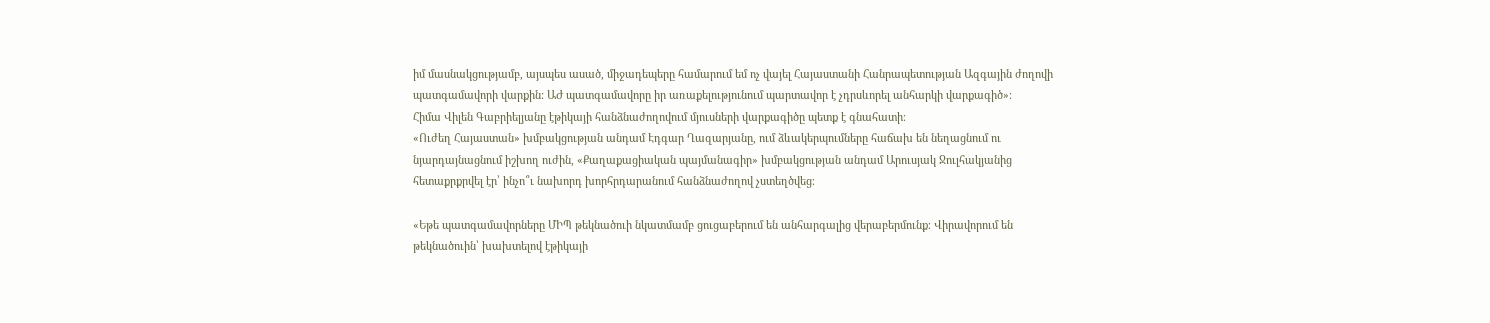իմ մասնակցությամբ, այսպես ասած, միջադեպերը համարում եմ ոչ վայել Հայաստանի Հանրապետության Ազգային ժողովի պատգամավորի վարքին: ԱԺ պատգամավորը իր առաքելությունում պարտավոր է չդրսևորել անհարկի վարքագիծ»։
Հիմա Վիլեն Գաբրիելյանը էթիկայի հանձնաժողովում մյուսների վարքագիծը պետք է գնահատի։
«Ուժեղ Հայաստան» խմբակցության անդամ Էդգար Ղազարյանը, ում ձևակերպումները հաճախ են նեղացնում ու նյարդայնացնում իշխող ուժին, «Քաղաքացիական պայմանագիր» խմբակցության անդամ Արուսյակ Ջուլհակյանից հետաքրքրվել էր՝ ինչո՞ւ նախորդ խորհրդարանում հանձնաժողով չստեղծվեց։

«Եթե պատգամավորները ՄԻՊ թեկնածուի նկատմամբ ցուցաբերում են անհարգալից վերաբերմունք։ Վիրավորում են թեկնածուին՝ խախտելով էթիկայի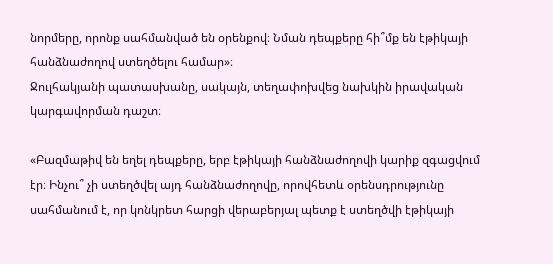նորմերը, որոնք սահմանված են օրենքով։ Նման դեպքերը հի՞մք են էթիկայի հանձնաժողով ստեղծելու համար»։
Ջուլհակյանի պատասխանը, սակայն, տեղափոխվեց նախկին իրավական կարգավորման դաշտ։

«Բազմաթիվ են եղել դեպքերը, երբ էթիկայի հանձնաժողովի կարիք զգացվում էր։ Ինչու՞ չի ստեղծվել այդ հանձնաժողովը, որովհետև օրենսդրությունը սահմանում է, որ կոնկրետ հարցի վերաբերյալ պետք է ստեղծվի էթիկայի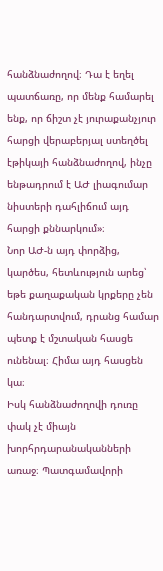հանձնաժողով։ Դա է եղել պատճառը, որ մենք համարել ենք, որ ճիշտ չէ յուրաքանչյուր հարցի վերաբերյալ ստեղծել էթիկայի հանձնաժողով, ինչը ենթադրում է ԱԺ լիագումար նիստերի դահլիճում այդ հարցի քննարկում»։
Նոր ԱԺ-ն այդ փորձից, կարծես, հետևություն արեց՝ եթե քաղաքական կրքերը չեն հանդարտվում, դրանց համար պետք է մշտական հասցե ունենալ։ Հիմա այդ հասցեն կա։
Իսկ հանձնաժողովի դուռը փակ չէ միայն խորհրդարանականների առաջ։ Պատգամավորի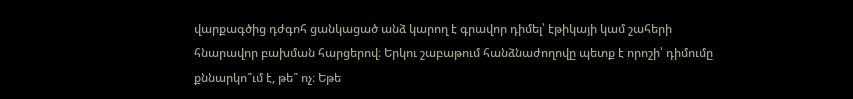վարքագծից դժգոհ ցանկացած անձ կարող է գրավոր դիմել՝ էթիկայի կամ շահերի հնարավոր բախման հարցերով։ Երկու շաբաթում հանձնաժողովը պետք է որոշի՝ դիմումը քննարկո՞ւմ է, թե՞ ոչ։ Եթե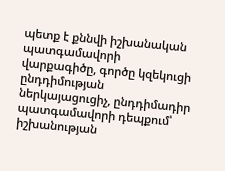պետք է քննվի իշխանական պատգամավորի վարքագիծը, գործը կզեկուցի ընդդիմության ներկայացուցիչ, ընդդիմադիր պատգամավորի դեպքում՝ իշխանության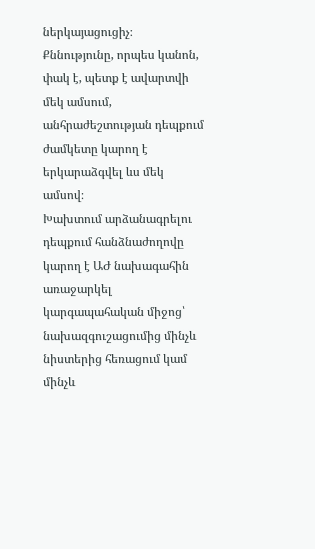ներկայացուցիչ։ Քննությունը, որպես կանոն, փակ է, պետք է ավարտվի մեկ ամսում, անհրաժեշտության դեպքում ժամկետը կարող է երկարաձգվել ևս մեկ ամսով։
Խախտում արձանագրելու դեպքում հանձնաժողովը կարող է ԱԺ նախագահին առաջարկել կարգապահական միջոց՝ նախազգուշացումից մինչև նիստերից հեռացում կամ մինչև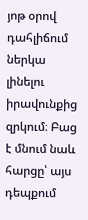յոթ օրով դահլիճում ներկա լինելու իրավունքից զրկում։ Բաց է մնում նաև հարցը՝ այս դեպքում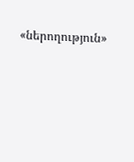«ներողություն»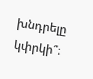խնդրելը կփրկի՞։